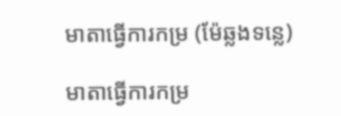មាតាធ្វើការកម្រ (ម៉ែឆ្លងទន្លេ)

មាតាធ្វើការកម្រ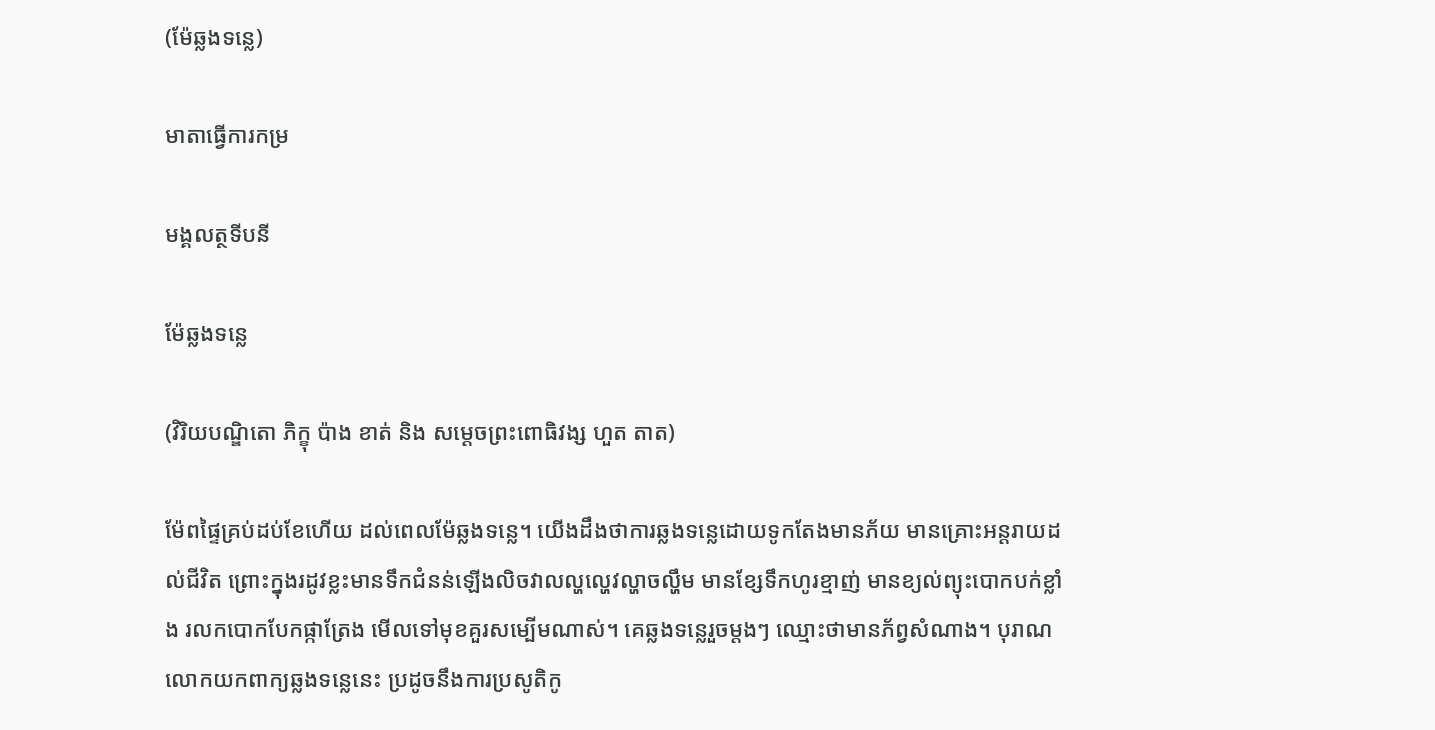(ម៉ែឆ្លងទន្លេ)

មាតាធ្វើការកម្រ

មង្គលត្ថទីបនី

ម៉ែឆ្លងទន្លេ

(វិរិយបណ្ឌិតោ ភិក្ខុ ប៉ាង ខាត់ និង សម្ដេចព្រះពោធិវង្ស ហួត តាត)

ម៉ែពផ្ទៃគ្រប់ដប់ខែហើយ ដល់ពេលម៉ែឆ្លងទន្លេ។ យើងដឹងថាការឆ្លងទន្លេដោយទូកតែងមានភ័យ មានគ្រោះអន្តរាយដល់ជីវិត ព្រោះក្នុងរដូវខ្លះមានទឹកជំនន់ឡើងលិចវាលល្ហល្ហេវល្ហាចល្ហឹម មានខ្សែទឹកហូរខ្មាញ់ មានខ្យល់ព្យុះបោកបក់ខ្លាំង រលកបោកបែកផ្កាត្រែង មើលទៅមុខគួរសម្បើមណាស់។ គេឆ្លងទន្លេរួចម្ដងៗ ឈ្មោះថាមានភ័ព្វសំណាង។ បុរាណលោកយកពាក្យឆ្លងទន្លេនេះ ប្រដូចនឹងការប្រសូតិកូ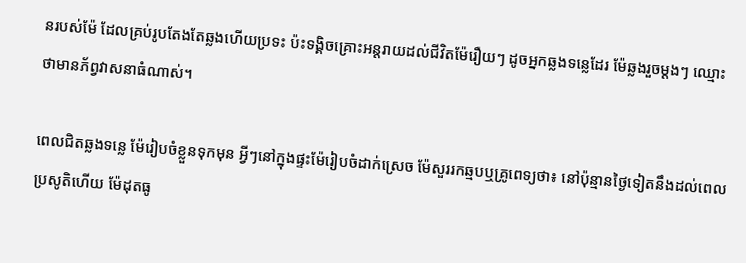នរបស់ម៉ែ ដែលគ្រប់រូបតែងតែឆ្លងហើយប្រទះ ប៉ះទង្គិចគ្រោះអន្តរាយដល់ជីវិតម៉ែរឿយៗ ដូចអ្នកឆ្លងទន្លេដែរ ម៉ែឆ្លងរួចម្ដងៗ ឈ្មោះថាមានភ័ព្វវាសនាធំណាស់។

ពេលជិតឆ្លងទន្លេ ម៉ែរៀបចំខ្លួនទុកមុន អ្វីៗនៅក្នុងផ្ទះម៉ែរៀបចំដាក់ស្រេច ម៉ែសួររកឆ្មបឬគ្រូពេទ្យថា៖ នៅប៉ុន្មានថ្ងៃទៀតនឹងដល់ពេលប្រសូតិហើយ ម៉ែដុតធូ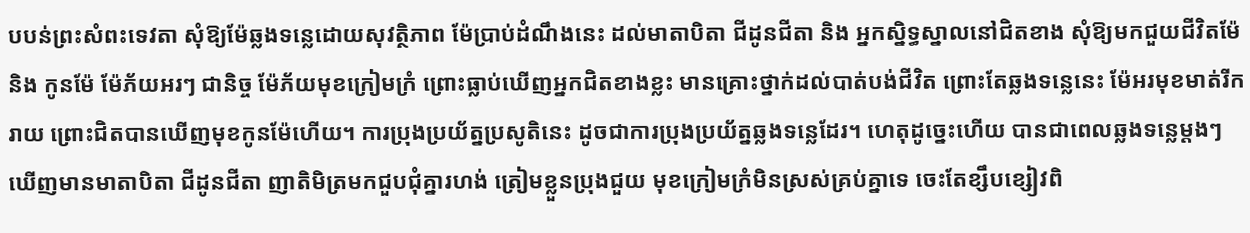បបន់ព្រះសំពះទេវតា សុំឱ្យម៉ែឆ្លងទន្លេដោយសុវត្ថិភាព ម៉ែប្រាប់ដំណឹងនេះ ដល់មាតាបិតា ជីដូនជីតា និង អ្នកស្និទ្ធស្នាលនៅជិតខាង សុំឱ្យមកជួយជីវិតម៉ែ និង កូនម៉ែ ម៉ែភ័យអរៗ ជានិច្ច ម៉ែភ័យមុខក្រៀមក្រំ ព្រោះធ្លាប់ឃើញអ្នកជិតខាងខ្លះ មានគ្រោះថ្នាក់ដល់បាត់បង់ជីវិត ព្រោះតែឆ្លងទន្លេនេះ ម៉ែអរមុខមាត់រីករាយ ព្រោះជិតបានឃើញមុខកូនម៉ែហើយ។ ការប្រុងប្រយ័ត្នប្រសូតិនេះ ដូចជាការប្រុងប្រយ័ត្នឆ្លងទន្លេដែរ។ ហេតុដូច្នេះហើយ បានជាពេលឆ្លងទន្លេម្ដងៗ ឃើញមានមាតាបិតា ជីដូនជីតា ញាតិមិត្រមកជួបជុំគ្នារហង់ ត្រៀមខ្លួនប្រុងជួយ មុខក្រៀមក្រំមិនស្រស់គ្រប់គ្នាទេ ចេះតែខ្សឹបខ្សៀវពិ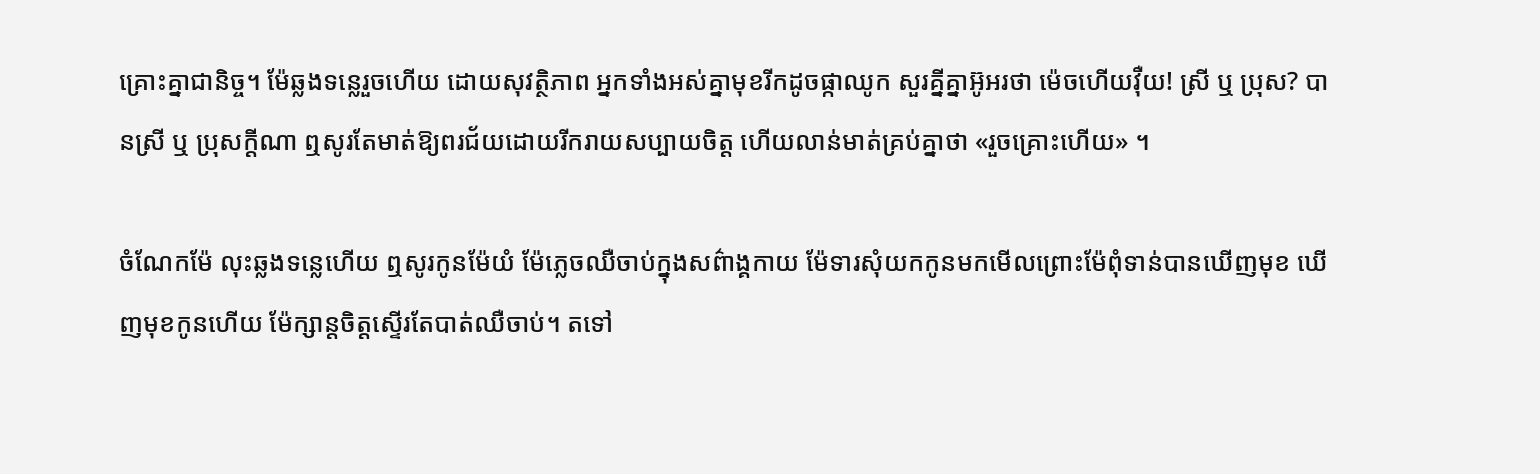គ្រោះគ្នាជានិច្ច។ ម៉ែឆ្លងទន្លេរួចហើយ ដោយសុវត្ថិភាព អ្នកទាំងអស់គ្នាមុខរីកដូចផ្កាឈូក សួរគ្នីគ្នាអ៊ូអរថា ម៉េចហើយវ៉ឺយ! ស្រី ឬ ប្រុស? បានស្រី ឬ ប្រុសក្ដីណា ឮសូរតែមាត់ឱ្យពរជ័យដោយរីករាយសប្បាយចិត្ត ហើយលាន់មាត់គ្រប់គ្នាថា «រួចគ្រោះហើយ» ។

ចំណែកម៉ែ លុះឆ្លងទន្លេហើយ ឮសូរកូនម៉ែយំ ម៉ែភ្លេចឈឺចាប់ក្នុងសព៌ាង្គកាយ ម៉ែទារសុំយកកូនមកមើលព្រោះម៉ែពុំទាន់បានឃើញមុខ ឃើញមុខកូនហើយ ម៉ែក្សាន្ដចិត្តស្ទើរតែបាត់ឈឺចាប់។ តទៅ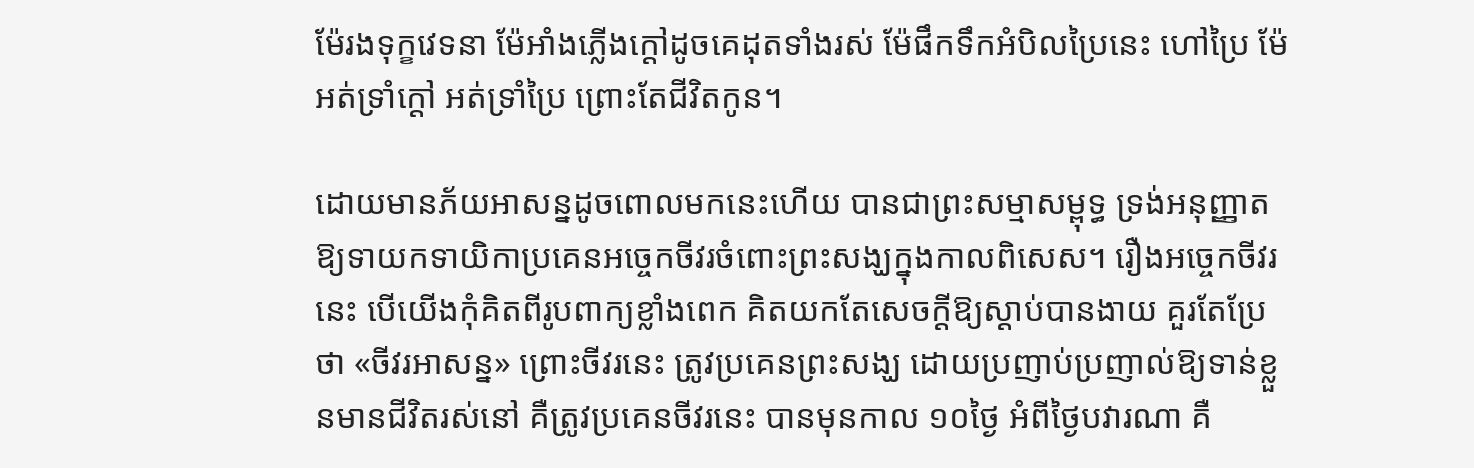ម៉ែរងទុក្ខវេទនា ម៉ែអាំងភ្លើងក្ដៅដូចគេដុតទាំងរស់ ម៉ែផឹកទឹកអំបិលប្រៃនេះ ហៅប្រៃ ម៉ែអត់ទ្រាំក្ដៅ អត់ទ្រាំប្រៃ ព្រោះតែជីវិតកូន។

ដោយមានភ័យអាសន្នដូចពោលមកនេះហើយ បានជាព្រះសម្មាសម្ពុទ្ធ ទ្រង់អនុញ្ញាតឱ្យទាយកទាយិកាប្រគេនអច្ចេកចីវរចំពោះព្រះសង្ឃក្នុងកាលពិសេស។ រឿងអច្ចេកចីវរនេះ បើយើងកុំគិតពីរូបពាក្យខ្លាំងពេក គិតយកតែសេចក្ដីឱ្យស្ដាប់បានងាយ គួរតែប្រែថា «ចីវរអាសន្ន» ព្រោះចីវរនេះ ត្រូវប្រគេនព្រះសង្ឃ ដោយប្រញាប់ប្រញាល់ឱ្យទាន់ខ្លួនមានជីវិតរស់នៅ គឺត្រូវប្រគេនចីវរនេះ បានមុនកាល ១០ថ្ងៃ អំពីថ្ងៃបវារណា គឺ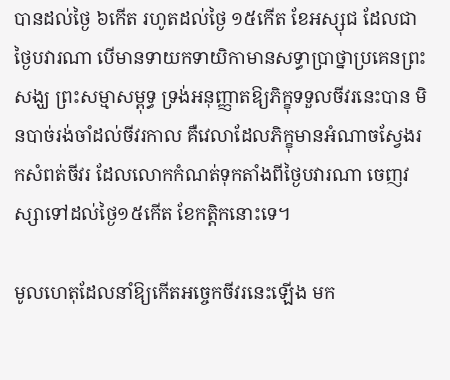បានដល់ថ្ងៃ ៦កើត រហូតដល់ថ្ងៃ ១៥កើត ខែអស្សុជ ដែលជាថ្ងៃបវារណា បើមានទាយកទាយិកាមានសទ្ធាប្រាថ្នាប្រគេនព្រះសង្ឃ ព្រះសម្មាសម្ពុទ្ធ ទ្រង់អនុញ្ញាតឱ្យភិក្ខុទទួលចីវរនេះបាន មិនបាច់រង់ចាំដល់ចីវរកាល គឺវេលាដែលភិក្ខុមានអំណាចស្វែងរកសំពត់ចីវរ ដែលលោកកំណត់ទុកតាំងពីថ្ងៃបវារណា ចេញវស្សាទៅដល់ថ្ងៃ១៥កើត ខែកត្តិកនោះទេ។

មូលហេតុដែលនាំឱ្យកើតអច្ចេកចីវរនេះឡើង មក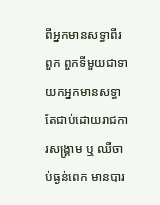ពីអ្នកមានសទ្ធាពីរពួក ពួកទីមួយជាទាយកអ្នកមានសទ្ធាតែជាប់ដោយរាជការសង្គ្រាម ឬ ឈឺចាប់ធ្ងន់ពេក មានបារ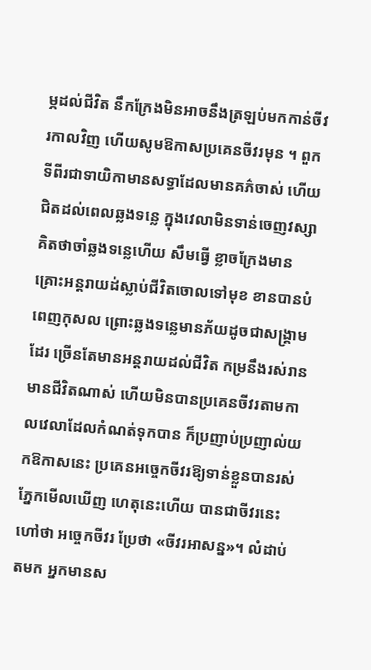ម្ភដល់ជីវិត នឹកក្រែងមិនអាចនឹងត្រឡប់មកកាន់ចីវរកាលវិញ ហើយសូមឱកាសប្រគេនចីវរមុន ។ ពួកទីពីរជាទាយិកាមានសទ្ធាដែលមានគភ៌ចាស់ ហើយជិតដល់ពេលឆ្លងទន្លេ ក្នុងវេលាមិនទាន់ចេញវស្សា គិតថាចាំឆ្លងទន្លេហើយ សឹមធ្វើ ខ្លាចក្រែងមានគ្រោះអន្តរាយដ់ស្លាប់ជីវិតចោលទៅមុខ ខានបានបំពេញកុសល ព្រោះឆ្លងទន្លេមានភ័យដូចជាសង្គ្រាមដែរ ច្រើនតែមានអន្តរាយដល់ជីវិត កម្រនឹងរស់រានមានជីវិតណាស់ ហើយមិនបានប្រគេនចីវរតាមកាលវេលាដែលកំណត់ទុកបាន ក៏ប្រញាប់ប្រញាល់យកឱកាសនេះ ប្រគេនអច្ចេកចីវរឱ្យទាន់ខ្លួនបានរស់ភ្នែកមើលឃើញ ហេតុនេះហើយ បានជាចីវរនេះ ហៅថា អច្ចេកចីវរ ប្រែថា «ចីវរអាសន្ន»។ លំដាប់តមក អ្នកមានស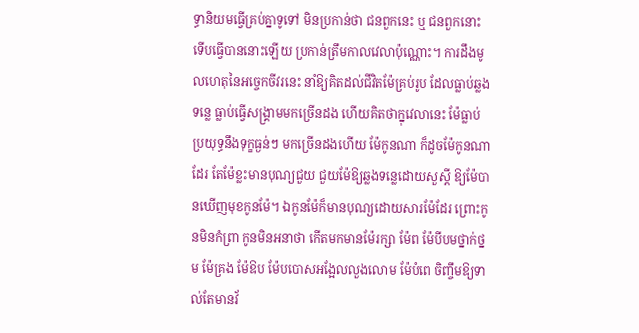ទ្ធានិយមធ្វើគ្រប់គ្នាទូទៅ មិនប្រកាន់ថា ជនពួកនេះ ឬ ជនពួកនោះ ទើបធ្វើបាននោះឡើយ ប្រកាន់ត្រឹមកាលវេលាប៉ុណ្ណោះ។ ការដឹងមូលហេតុនៃអច្ចេកចីវរនេះ នាំឱ្យគិតដល់ជីវិតម៉ែគ្រប់រូប ដែលធ្លាប់ឆ្លងទន្លេ ធ្លាប់ធ្វើសង្គ្រាមមកច្រើនដង ហើយគិតថាក្នុវេលានេះ ម៉ែធ្លាប់ប្រយុទ្ធនឹងទុក្ខធ្ងន់ៗ មកច្រើនដងហើយ ម៉ែកូនណា ក៏ដូចម៉ែកូនណាដែរ តែម៉ែខ្លះមានបុណ្យជួយ ជួយម៉ែឱ្យឆ្លងទន្លេដោយសួស្ដី ឱ្យម៉ែបានឃើញមុខកូនម៉ែ។ ឯកូនម៉ែក៏មានបុណ្យដោយសារម៉ែដែរ ព្រោះកូនមិនកំព្រា កូនមិនអនាថា កើតមកមានម៉ែរក្សា ម៉ែព ម៉ែបីបមថ្នាក់ថ្នម ម៉ែគ្រង ម៉ែឱប ម៉ែបបោសអង្អែលលួងលោម ម៉ែបំពេ ចិញ្ចឹមឱ្យទាល់តែមានវ័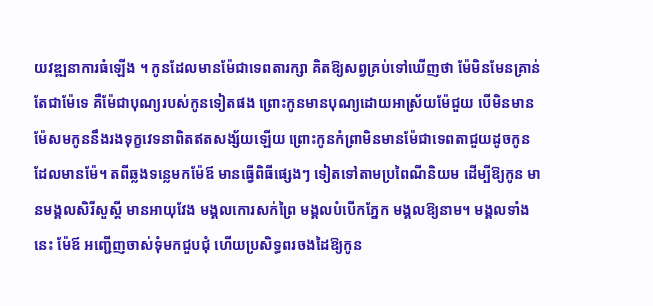យវឌ្ឍនាការធំឡើង ។ កូនដែលមានម៉ែជាទេពតារក្សា គិតឱ្យសព្វគ្រប់ទៅឃើញថា ម៉ែមិនមែនគ្រាន់តែជាម៉ែទេ គឺម៉ែជាបុណ្យរបស់កូនទៀតផង ព្រោះកូនមានបុណ្យដោយអាស្រ័យម៉ែជួយ បើមិនមានម៉ែសមកូននឹងរងទុក្ខវេទនាពិតឥតសង្ស័យឡើយ ព្រោះកូនកំព្រាមិនមានម៉ែជាទេពតាជួយដូចកូនដែលមានម៉ែ។ តពីឆ្លងទន្លេមកម៉ែឪ មានធ្វើពិធីផ្សេងៗ ទៀតទៅតាមប្រពៃណីនិយម ដើម្បីឱ្យកូន មានមង្គលសិរីសួស្ដី មានអាយុវែង មង្គលកោរសក់ព្រៃ មង្គលបំបើកភ្នែក មង្គលឱ្យនាម។ មង្គលទាំងនេះ ម៉ែឪ អញ្ជើញចាស់ទុំមកជួបជុំ ហើយប្រសិទ្ធពរចងដៃឱ្យកូន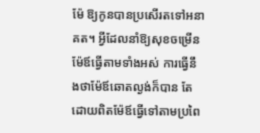ម៉ែ ឱ្យកូនបានប្រសើរតទៅអនាគត។ អ្វីដែលនាំឱ្យសុខចម្រើន ម៉ែឪធ្វើតាមទាំងអស់ ការធ្វើនឹងថាម៉ែឪឆោតល្ងង់ក៏បាន តែដោយពិតម៉ែឪធ្វើទៅតាមប្រពៃ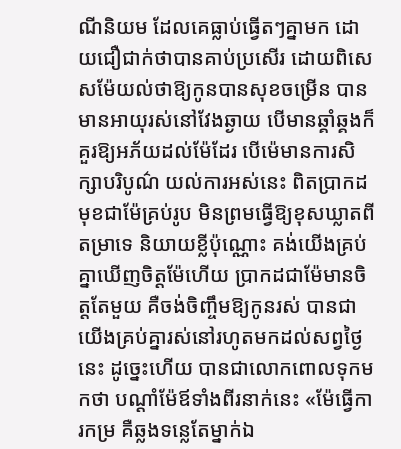ណីនិយម ដែលគេធ្លាប់ធ្វើតៗគ្នាមក ដោយជឿជាក់ថាបានគាប់ប្រសើរ ដោយពិសេសម៉ែយល់ថាឱ្យកូនបានសុខចម្រើន បានមានអាយុរស់នៅវែងឆ្ងាយ បើមានឆ្គាំឆ្គងក៏គួរឱ្យអភ័យដល់ម៉ែដែរ បើម៉េមានការសិក្សាបរិបូណ៌ យល់ការអស់នេះ ពិតប្រាកដ មុខជាម៉ែគ្រប់រូប មិនព្រមធ្វើឱ្យខុសឃ្លាតពីតម្រាទេ និយាយខ្លីប៉ុណ្ណោះ គង់យើងគ្រប់គ្នាឃើញចិត្តម៉ែហើយ ប្រាកដជាម៉ែមានចិត្តតែមួយ គឺចង់ចិញ្ចឹមឱ្យកូនរស់ បានជាយើងគ្រប់គ្នារស់នៅរហូតមកដល់សព្វថ្ងៃនេះ ដូច្នេះហើយ បានជាលោកពោលទុកមកថា បណ្ដាំម៉ែឪទាំងពីរនាក់នេះ «ម៉ែធ្វើការកម្រ គឺឆ្លងទន្លេតែម្នាក់ឯ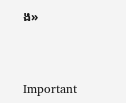ង»



Important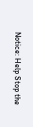Notice: Help Stop the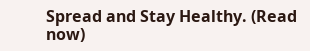Spread and Stay Healthy. (Read now)